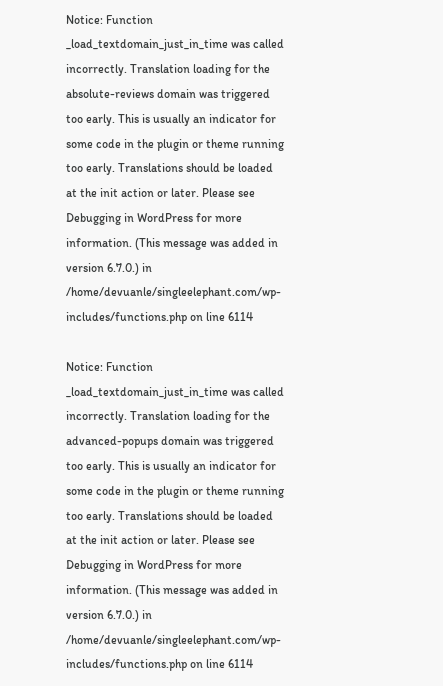Notice: Function _load_textdomain_just_in_time was called incorrectly. Translation loading for the absolute-reviews domain was triggered too early. This is usually an indicator for some code in the plugin or theme running too early. Translations should be loaded at the init action or later. Please see Debugging in WordPress for more information. (This message was added in version 6.7.0.) in /home/devuanle/singleelephant.com/wp-includes/functions.php on line 6114

Notice: Function _load_textdomain_just_in_time was called incorrectly. Translation loading for the advanced-popups domain was triggered too early. This is usually an indicator for some code in the plugin or theme running too early. Translations should be loaded at the init action or later. Please see Debugging in WordPress for more information. (This message was added in version 6.7.0.) in /home/devuanle/singleelephant.com/wp-includes/functions.php on line 6114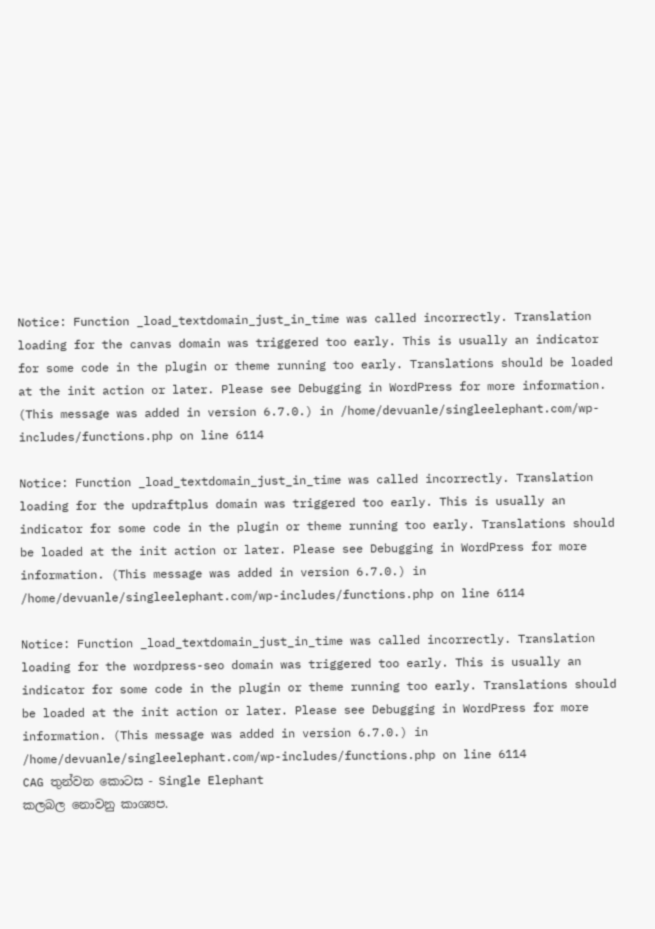Notice: Function _load_textdomain_just_in_time was called incorrectly. Translation loading for the canvas domain was triggered too early. This is usually an indicator for some code in the plugin or theme running too early. Translations should be loaded at the init action or later. Please see Debugging in WordPress for more information. (This message was added in version 6.7.0.) in /home/devuanle/singleelephant.com/wp-includes/functions.php on line 6114

Notice: Function _load_textdomain_just_in_time was called incorrectly. Translation loading for the updraftplus domain was triggered too early. This is usually an indicator for some code in the plugin or theme running too early. Translations should be loaded at the init action or later. Please see Debugging in WordPress for more information. (This message was added in version 6.7.0.) in /home/devuanle/singleelephant.com/wp-includes/functions.php on line 6114

Notice: Function _load_textdomain_just_in_time was called incorrectly. Translation loading for the wordpress-seo domain was triggered too early. This is usually an indicator for some code in the plugin or theme running too early. Translations should be loaded at the init action or later. Please see Debugging in WordPress for more information. (This message was added in version 6.7.0.) in /home/devuanle/singleelephant.com/wp-includes/functions.php on line 6114
CAG තුන්වන කොටස - Single Elephant
කලබල නොවනු කාශ්‍යප.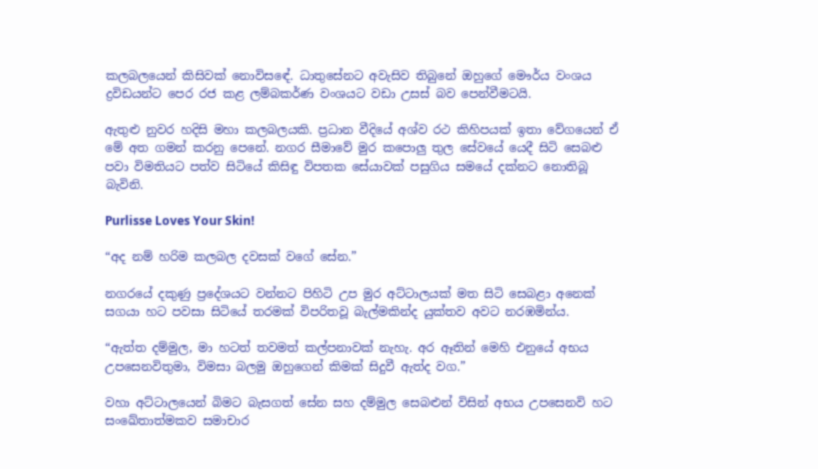කලබලයෙන් කිසිවක් නොවිසඳේ. ධාතුසේනට අවැසිව තිබුනේ ඔහුගේ මෞර්ය වංශය ද්‍රවිඩයන්ට පෙර රජ කළ ලම්බකර්ණ වංශයට වඩා උසස් බව පෙන්වීමටයි.

ඇතුළු නුවර හදිසි මහා කලබලයකි. ප්‍රධාන වීදියේ අශ්ව රථ කිහිපයක් ඉතා වේගයෙන් ඒ මේ අත ගමන් කරනු පෙනේ. නගර සීමාවේ මුර කපොලු තුල සේවයේ යෙදී සිටි සෙබළු පවා විමතියට පත්ව සිටියේ කිසිඳු විපතක සේයාවක් පසුගිය සමයේ දක්නට නොතිබූ බැවිනි.

Purlisse Loves Your Skin!

“අද නම් හරිම කලබල දවසක් වගේ සේන.”

නගරයේ දකුණු ප්‍රදේශයට වන්නට පිහිටි උප මුර අට්ටාලයක් මත සිටි සෙබළා අනෙක් සගයා හට පවසා සිටියේ තරමක් විපරිතවූ බැල්මකින්ද යුක්තව අවට නරඹමින්ය.

“ඇත්ත දම්මුල, මා හටත් තවමත් කල්පනාවක් නැහැ. අර ඈතින් මෙහි එනුයේ අභය උපසෙනවිතුමා, විමසා බලමු ඔහුගෙන් කිමක් සිදුවී ඇත්ද වග.”

වහා අට්ටාලයෙන් බිමට බැසගත් සේන සහ දම්මුල සෙබළුන් විසින් අභය උපසෙනවි හට සංඛේතාත්මකව සමාචාර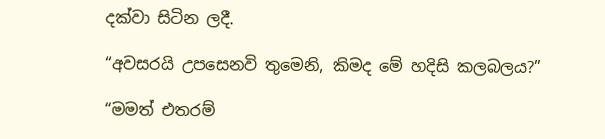දක්වා සිටින ලදී.

“අවසරයි උපසෙනවි තුමෙනි, කිමද මේ හදිසි කලබලය?”

“මමත් එතරම්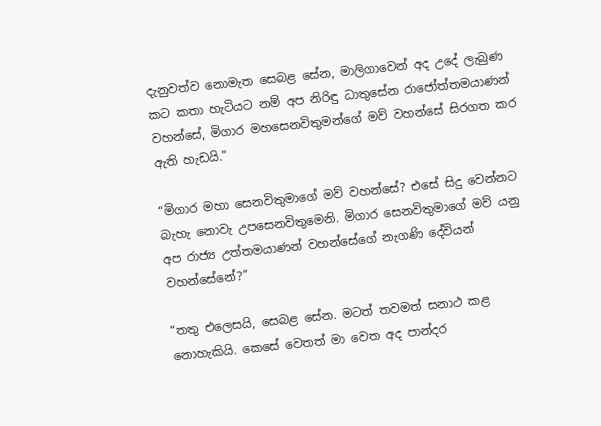දැනුවත්ව නොමැත සෙබළ සේන, මාලිගාවෙන් අද උදේ ලැබුණ කට කතා හැටියට නම් අප නිරිඳු ධාතුසේන රාජෝත්තමයාණන් වහන්සේ, මිගාර මහසෙනවිතුමන්ගේ මව් වහන්සේ සිරගත කර ඇති හැඩයි.”

“මිගාර මහා සෙනවිතුමාගේ මව් වහන්සේ? එසේ සිදු වෙන්නට බැහැ නොවැ උපසෙනවිතුමෙනි. මිගාර සෙනවිතුමාගේ මව් යනු අප රාජ්‍ය උත්තමයාණන් වහන්සේගේ නැගණි දේවියන් වහන්සේනේ?”

“තතු එලෙසයි, සෙබළ සේන. මටත් තවමත් සනාථ කළ නොහැකියි. කෙසේ වෙතත් මා වෙත අද පාන්දර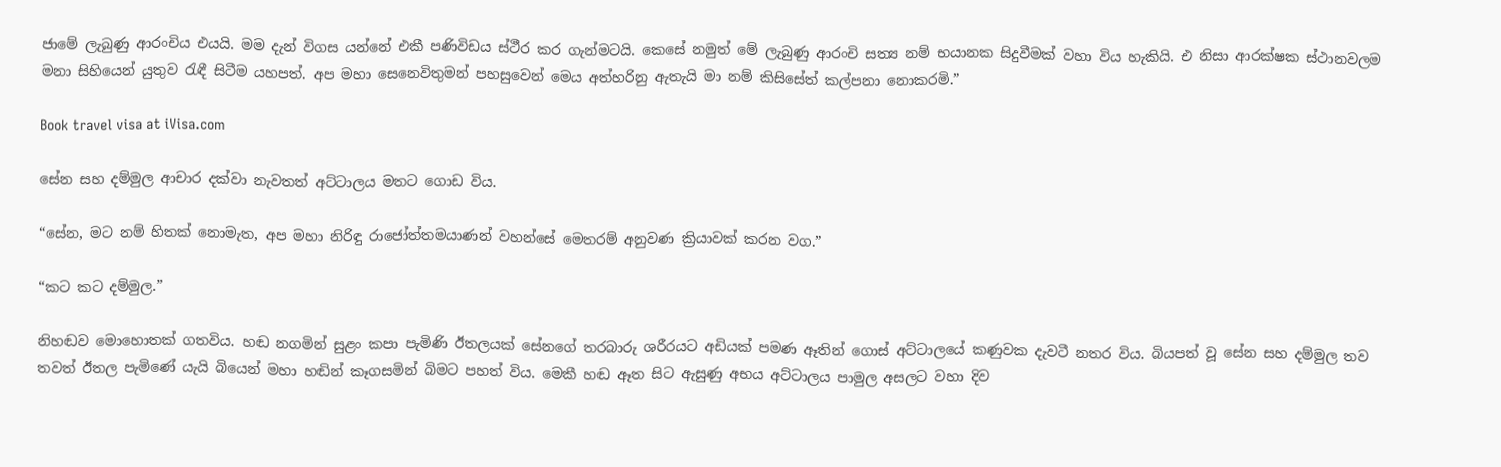ජාමේ ලැබුණු ආරංචිය එයයි. මම දැන් විගස යන්නේ එකී පණිවිඩය ස්ථීර කර ගැන්මටයි. කෙසේ නමුත් මේ ලැබුණු ආරංචි සත්‍ය නම් භයානක සිදුවීමක් වහා විය හැකියි. එ නිසා ආරක්ෂක ස්ථානවලම මනා සිහියෙන් යුතුව රැඳී සිටීම යහපත්. අප මහා සෙනෙවිතුමන් පහසුවෙන් මෙය අත්හරිනු ඇතැයි මා නම් කිසිසේත් කල්පනා නොකරමි.”

Book travel visa at iVisa.com

සේන සහ දම්මුල ආචාර දක්වා නැවතත් අට්ටාලය මතට ගොඩ විය.

“සේන, මට නම් හිතක් නොමැත, අප මහා නිරිඳු රාජෝත්තමයාණන් වහන්සේ මෙතරම් අනුවණ ක්‍රියාවක් කරන වග.”

“කට කට දම්මුල.”

නිහඬව මොහොතක් ගතවිය. හඬ නගමින් සුළං කපා පැමිණි ඊතලයක් සේනගේ තරබාරු ශරීරයට අඩියක් පමණ ඈතින් ගොස් අට්ටාලයේ කණුවක දැවටී නතර විය. බියපත් වූ සේන සහ දම්මුල තව තවත් ඊතල පැමිණේ යැයි බියෙන් මහා හඬින් කෑගසමින් බිමට පහත් විය. මෙකී හඬ ඈත සිට ඇසුණු අභය අට්ටාලය පාමුල අසලට වහා දිව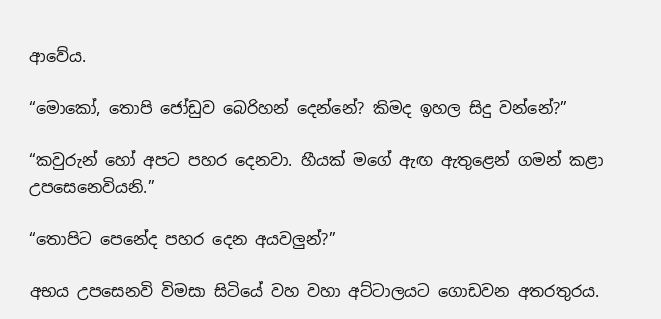ආවේය.

“මොකෝ, තොපි ජෝඩුව බෙරිහන් දෙන්නේ? කිමද ඉහල සිදු වන්නේ?”

“කවුරුන් හෝ අපට පහර දෙනවා. හීයක් මගේ ඇඟ ඇතුළෙන් ගමන් කළා උපසෙනෙවියනි.”

“තොපිට පෙනේද පහර දෙන අයවලුන්?”

අභය උපසෙනවි විමසා සිටියේ වහ වහා අට්ටාලයට ගොඩවන අතරතුරය.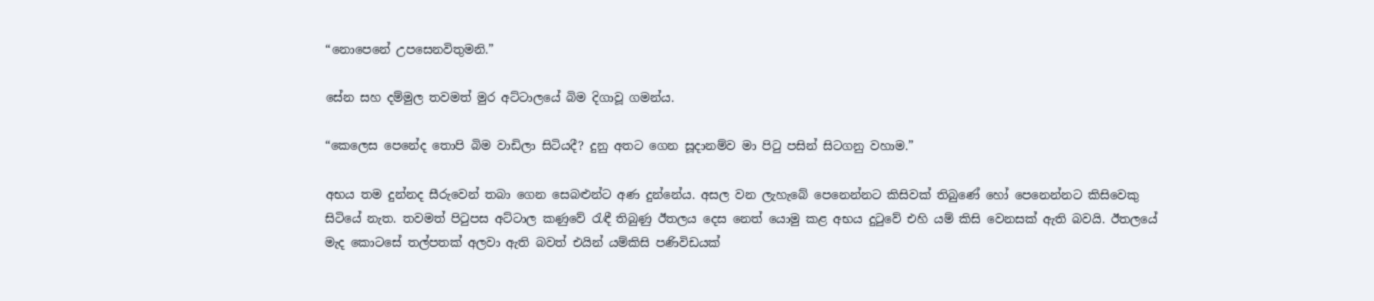“නොපෙනේ උපසෙනවිතුමනි.”

සේන සහ දම්මුල තවමත් මුර අට්ටාලයේ බිම දිගාවූ ගමන්ය.

“කෙලෙස පෙනේද තොපි බිම වාඩිලා සිටියදී? දුනු අතට ගෙන සූදානම්ව මා පිටු පසින් සිටගනු වහාම.”

අභය තම දුන්නද සීරුවෙන් තබා ගෙන සෙබළුන්ට අණ දුන්නේය. අසල වන ලැහැබේ පෙනෙන්නට කිසිවක් තිබුණේ හෝ පෙනෙන්නට කිසිවෙකු සිටියේ නැත. තවමත් පිටුපස අට්ටාල කණුවේ රැඳී තිබුණු ඊතලය දෙස නෙත් යොමු කළ අභය දුටුවේ එහි යම් කිසි වෙනසක් ඇති බවයි. ඊතලයේ මැද කොටසේ තල්පතක් අලවා ඇති බවත් එයින් යම්කිසි පණිවිඩයක්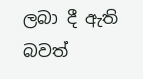ලබා දී ඇති බවත්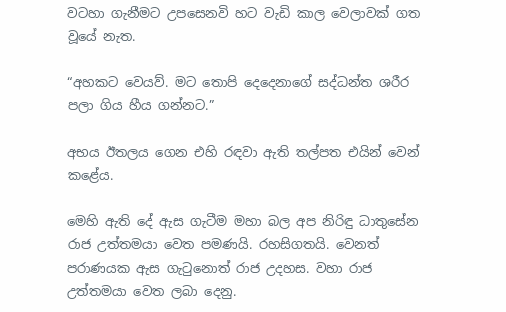වටහා ගැනීමට උපසෙනවි හට වැඩි කාල වෙලාවක් ගත වූයේ නැත.

“අහකට වෙයව්. මට තොපි දෙදෙනාගේ සද්ධන්ත ශරීර පලා ගිය හීය ගන්නට.”

අභය ඊතලය ගෙන එහි රඳවා ඇති තල්පත එයින් වෙන් කළේය.

මෙහි ඇති දේ ඇස ගැටීම මහා බල අප නිරිඳු ධාතුසේන රාජ උත්තමයා වෙත පමණයි. රහසිගතයි. වෙනත් පරාණයක ඇස ගැටුනොත් රාජ උදහස. වහා රාජ උත්තමයා වෙත ලබා දෙනු.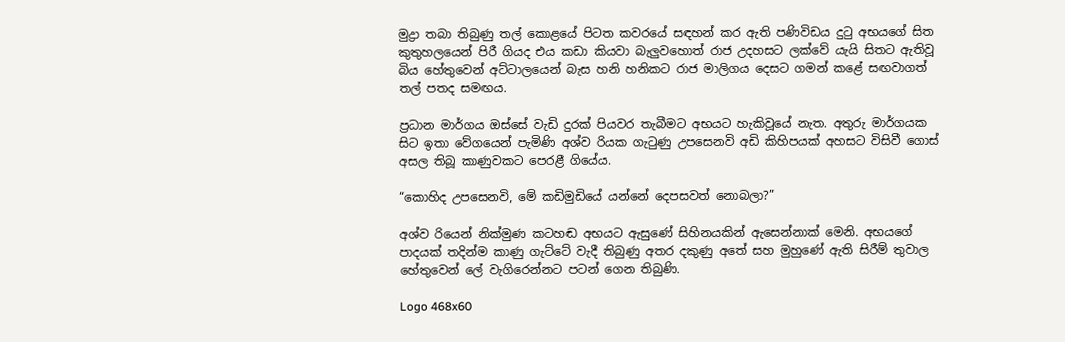මුද්‍රා තබා තිබුණු තල් කොළයේ පිටත කවරයේ සඳහන් කර ඇති පණිවිඩය දුටු අභයගේ සිත කුතුහලයෙන් පිරී ගියද එය කඩා කියවා බැලුවහොත් රාජ උදහසට ලක්වේ යැයි සිතට ඇතිවූ බිය හේතුවෙන් අට්ටාලයෙන් බැස හනි හනිකට රාජ මාලිගය දෙසට ගමන් කළේ සඟවාගත් තල් පතද සමඟය.

ප්‍රධාන මාර්ගය ඔස්සේ වැඩි දුරක් පියවර තැබීමට අභයට හැකිවූයේ නැත. අතුරු මාර්ගයක සිට ඉතා වේගයෙන් පැමිණි අශ්ව රියක ගැටුණු උපසෙනවි අඩි කිහිපයක් අහසට විසිවී ගොස් අසල තිබූ කාණුවකට පෙරළී ගියේය.

“කොහිද උපසෙනවි, මේ කඩිමුඩියේ යන්නේ දෙපසවත් නොබලා?”

අශ්ව රියෙන් නික්මුණ කටහඬ අභයට ඇසුණේ සිහිනයකින් ඇසෙන්නාක් මෙනි. අභයගේ පාදයක් තදින්ම කාණු ගැට්ටේ වැදී තිබුණු අතර දකුණු අතේ සහ මුහුණේ ඇති සිරීම් තුවාල හේතුවෙන් ලේ වැගිරෙන්නට පටන් ගෙන තිබුණි.

Logo 468x60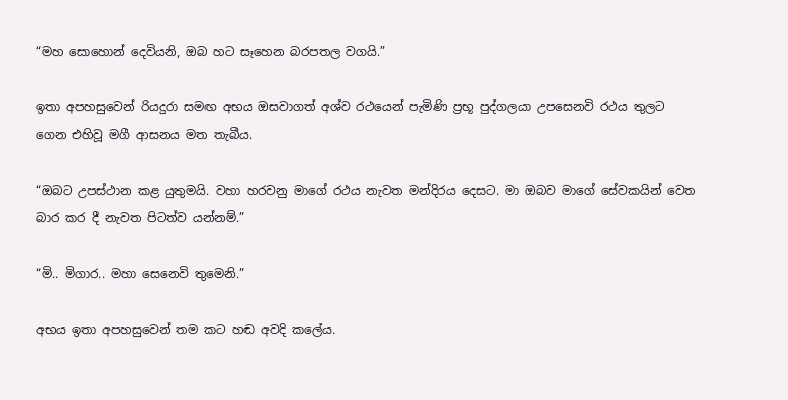“මහ සොහොන් දෙවියනි, ඔබ හට සෑහෙන බරපතල වගයි.”

ඉතා අපහසුවෙන් රියදුරා සමඟ අභය ඔසවාගත් අශ්ව රථයෙන් පැමිණි ප්‍රභූ පුද්ගලයා උපසෙනවි රථය තුලට ගෙන එහිවූ මගී ආසනය මත තැබීය.

“ඔබට උපස්ථාන කළ යුතුමයි. වහා හරවනු මාගේ රථය නැවත මන්දිරය දෙසට. මා ඔබව මාගේ සේවකයින් වෙත බාර කර දී නැවත පිටත්ව යන්නම්.”

“මි.. මිගාර.. මහා සෙනෙවි තුමෙනි.”

අභය ඉතා අපහසුවෙන් තම කට හඬ අවදි කලේය.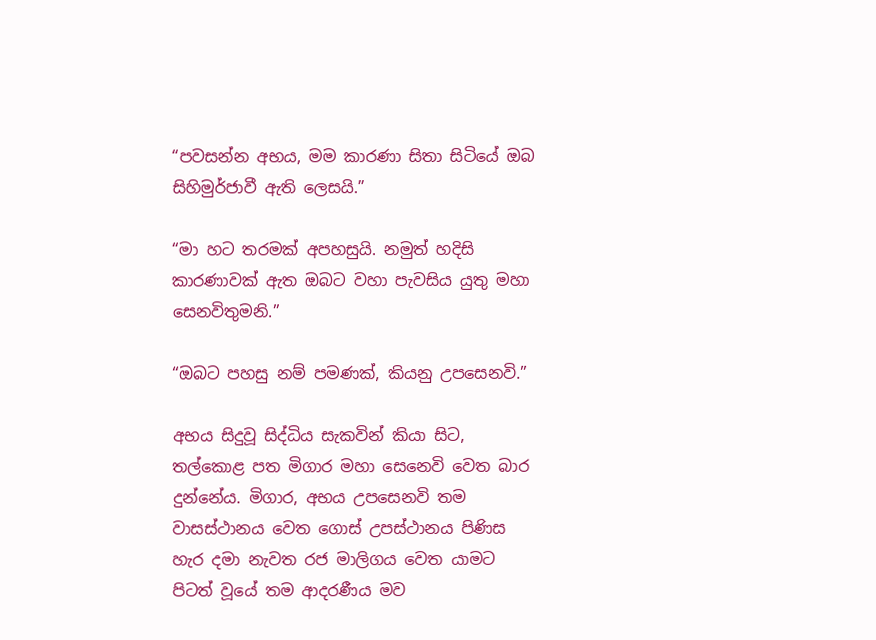“පවසන්න අභය, මම කාරණා සිතා සිටියේ ඔබ සිහිමුර්ජාවී ඇති ලෙසයි.”

“මා හට තරමක් අපහසුයි. නමුත් හදිසි කාරණාවක් ඇත ඔබට වහා පැවසිය යුතු මහා සෙනවිතුමනි.”

“ඔබට පහසු නම් පමණක්, කියනු උපසෙනවි.”

අභය සිදුවූ සිද්ධිය සැකවින් කියා සිට, තල්කොළ පත මිගාර මහා සෙනෙවි වෙත බාර දුන්නේය. මිගාර, අභය උපසෙනවි තම වාසස්ථානය වෙත ගොස් උපස්ථානය පිණිස හැර දමා නැවත රජ මාලිගය වෙත යාමට පිටත් වූයේ තම ආදරණීය මව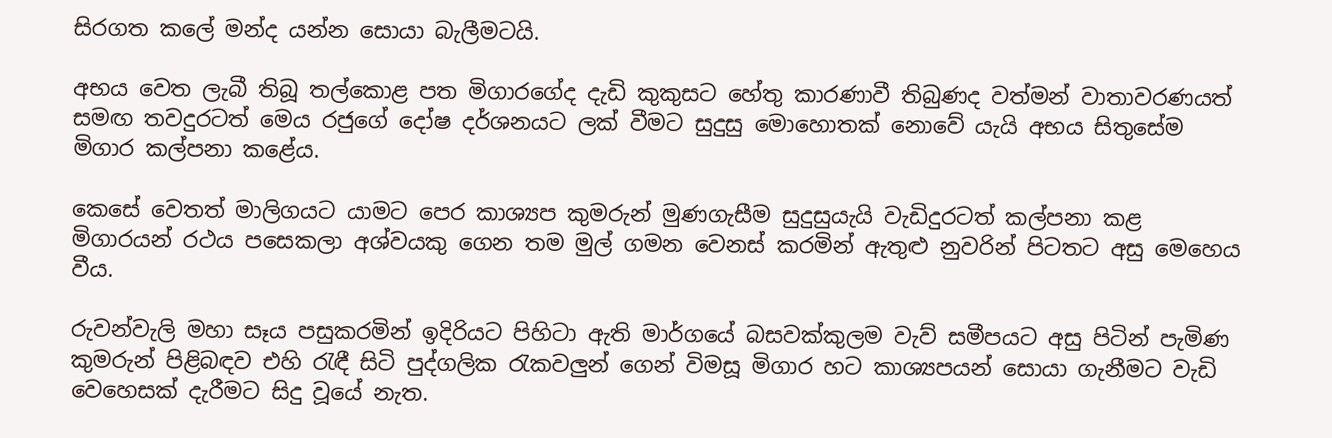සිරගත කලේ මන්ද යන්න සොයා බැලීමටයි.

අභය වෙත ලැබී තිබූ තල්කොළ පත මිගාරගේද දැඩි කුකුසට හේතු කාරණාවී තිබුණද වත්මන් වාතාවරණයත් සමඟ තවදුරටත් මෙය රජුගේ දෝෂ දර්ශනයට ලක් වීමට සුදුසු මොහොතක් නොවේ යැයි අභය සිතුසේම මිගාර කල්පනා කළේය.

කෙසේ වෙතත් මාලිගයට යාමට පෙර කාශ්‍යප කුමරුන් මුණගැසීම සුදුසුයැයි වැඩිදුරටත් කල්පනා කළ මිගාරයන් රථය පසෙකලා අශ්වයකු ගෙන තම මුල් ගමන වෙනස් කරමින් ඇතුළු නුවරින් පිටතට අසු මෙහෙය වීය.

රුවන්වැලි මහා සෑය පසුකරමින් ඉදිරියට පිහිටා ඇති මාර්ගයේ බසවක්කුලම වැව් සමීපයට අසු පිටින් පැමිණ කුමරුන් පිළිබඳව එහි රැඳී සිටි පුද්ගලික රැකවලුන් ගෙන් විමසූ මිගාර හට කාශ්‍යපයන් සොයා ගැනීමට වැඩි වෙහෙසක් දැරීමට සිදු වූයේ නැත.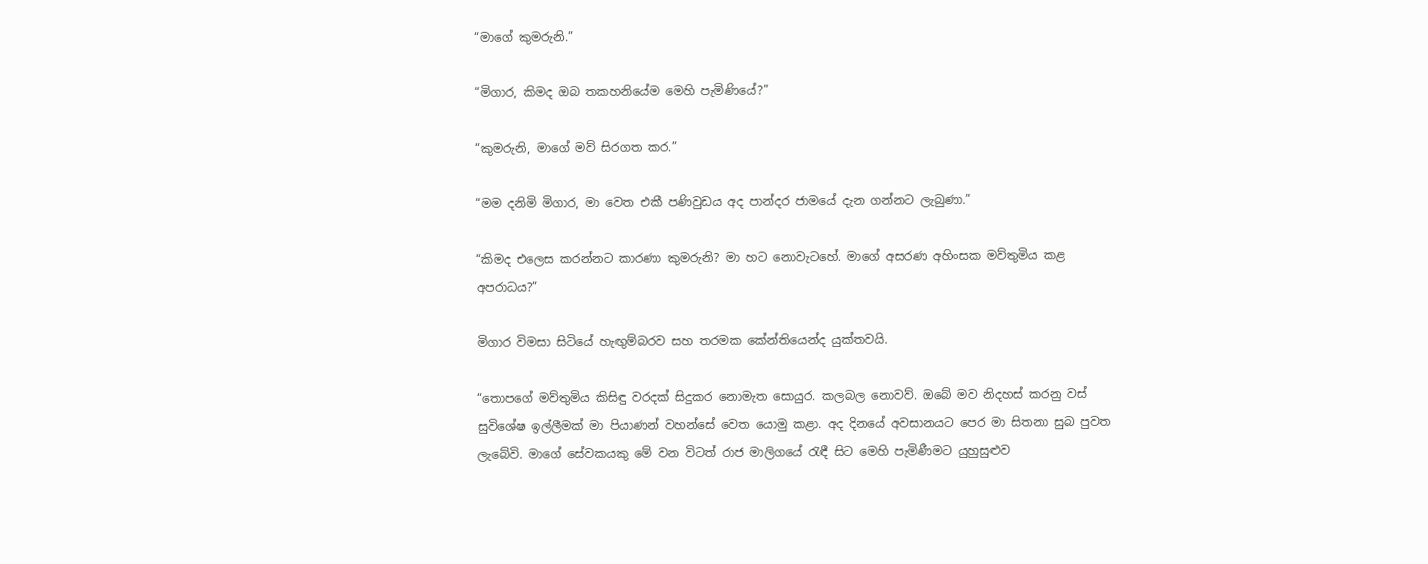“මාගේ කුමරුනි.”

“මිගාර, කිමද ඔබ තකහනියේම මෙහි පැමිණියේ?”

“කුමරුනි, මාගේ මව් සිරගත කර.”

“මම දනිමි මිගාර, මා වෙත එකී පණිවුඩය අද පාන්දර ජාමයේ දැන ගන්නට ලැබුණා.”

“කිමද එලෙස කරන්නට කාරණා කුමරුනි? මා හට නොවැටහේ. මාගේ අසරණ අහිංසක මව්තුමිය කළ අපරාධය?”

මිගාර විමසා සිටියේ හැඟුම්බරව සහ තරමක කේන්තියෙන්ද යුක්තවයි.

“තොපගේ මව්තුමිය කිසිඳු වරදක් සිදුකර නොමැත සොයුර. කලබල නොවව්. ඔබේ මව නිදහස් කරනු වස් සුවිශේෂ ඉල්ලීමක් මා පියාණන් වහන්සේ වෙත යොමු කළා. අද දිනයේ අවසානයට පෙර මා සිතනා සුබ පුවත ලැබේවි. මාගේ සේවකයකු මේ වන විටත් රාජ මාලිගයේ රැඳී සිට මෙහි පැමිණීමට යුහුසුළුව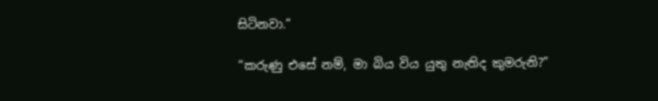සිටිනවා.”

“කරුණු එසේ නම්, මා බිය විය යුතු නැතිද කුමරුනි?”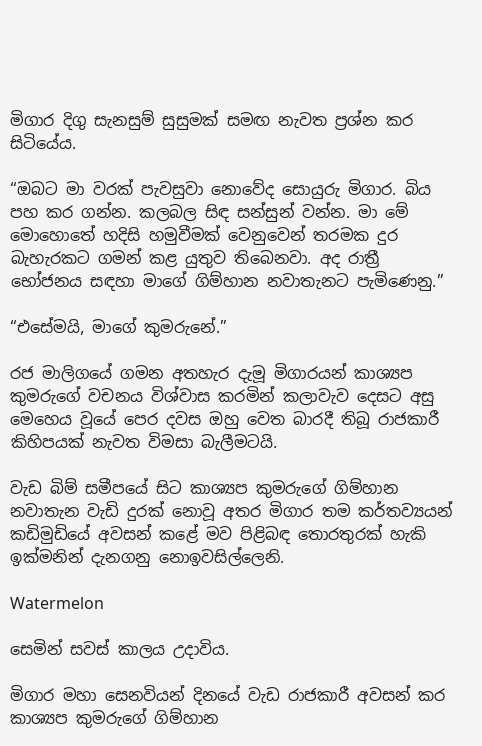මිගාර දිගු සැනසුම් සුසුමක් සමඟ නැවත ප්‍රශ්න කර සිටියේය.

“ඔබට මා වරක් පැවසුවා නොවේද සොයුරු මිගාර. බිය පහ කර ගන්න. කලබල සිඳ සන්සුන් වන්න. මා මේ මොහොතේ හදිසි හමුවීමක් වෙනුවෙන් තරමක දුර බැහැරකට ගමන් කළ යුතුව තිබෙනවා. අද රාත්‍රී භෝජනය සඳහා මාගේ ගිම්හාන නවාතැනට පැමිණෙනු.”

“එසේමයි, මාගේ කුමරුනේ.”

රජ මාලිගයේ ගමන අතහැර දැමූ මිගාරයන් කාශ්‍යප කුමරුගේ වචනය විශ්වාස කරමින් කලාවැව දෙසට අසු මෙහෙය වූයේ පෙර දවස ඔහු වෙත බාරදී තිබූ රාජකාරී කිහිපයක් නැවත විමසා බැලීමටයි.

වැඩ බිම් සමීපයේ සිට කාශ්‍යප කුමරුගේ ගිම්හාන නවාතැන වැඩි දුරක් නොවූ අතර මිගාර තම කර්තව්‍යයන් කඩිමුඩියේ අවසන් කළේ මව පිළිබඳ තොරතුරක් හැකි ඉක්මනින් දැනගනු නොඉවසිල්ලෙනි.

Watermelon

සෙමින් සවස් කාලය උදාවිය.

මිගාර මහා සෙනවියන් දිනයේ වැඩ රාජකාරී අවසන් කර කාශ්‍යප කුමරුගේ ගිම්හාන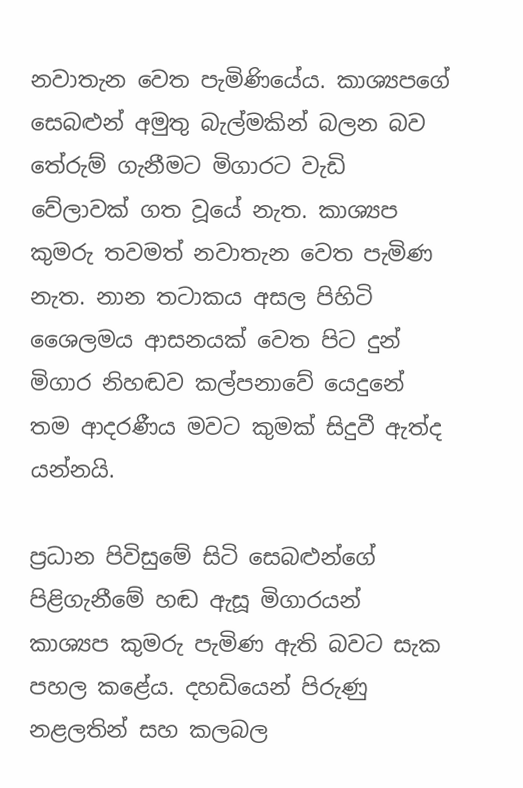නවාතැන වෙත පැමිණියේය. කාශ්‍යපගේ සෙබළුන් අමුතු බැල්මකින් බලන බව තේරුම් ගැනීමට මිගාරට වැඩි වේලාවක් ගත වූයේ නැත. කාශ්‍යප කුමරු තවමත් නවාතැන වෙත පැමිණ නැත. නාන තටාකය අසල පිහිටි ශෛලමය ආසනයක් වෙත පිට දුන් මිගාර නිහඬව කල්පනාවේ යෙදුනේ තම ආදරණීය මවට කුමක් සිදුවී ඇත්ද යන්නයි.

ප්‍රධාන පිවිසුමේ සිටි සෙබළුන්ගේ පිළිගැනීමේ හඬ ඇසූ මිගාරයන් කාශ්‍යප කුමරු පැමිණ ඇති බවට සැක පහල කළේය. දහඩියෙන් පිරුණු නළලතින් සහ කලබල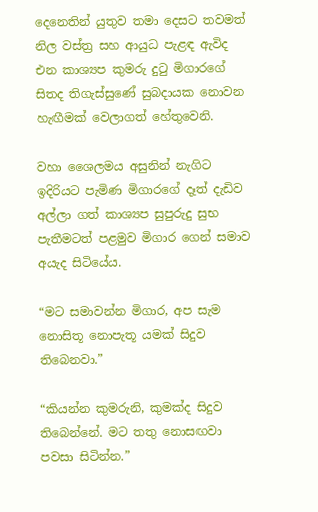දෙනෙතින් යුතුව තමා දෙසට තවමත් නිල වස්ත්‍ර සහ ආයුධ පැළඳ ඇවිද එන කාශ්‍යප කුමරු දුටු මිගාරගේ සිතද තිගැස්සුණේ සුබදායක නොවන හැඟීමක් වෙලාගත් හේතුවෙනි.

වහා ශෛලමය අසුනින් නැගිට ඉදිරියට පැමිණ මිගාරගේ දෑත් දැඩිව අල්ලා ගත් කාශ්‍යප සුපුරුදු සුභ පැතීමටත් පළමුව මිගාර ගෙන් සමාව අයැද සිටියේය.

“මට සමාවන්න මිගාර, අප සැම නොසිතූ නොපැතූ යමක් සිදුව තිබෙනවා.”

“කියන්න කුමරුනි, කුමක්ද සිදුව තිබෙන්නේ. මට තතු නොසඟවා පවසා සිටින්න.”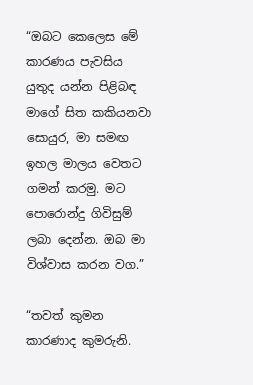“ඔබට කෙලෙස මේ කාරණය පැවසිය යුතුද යන්න පිළිබඳ මාගේ සිත කකියනවා සොයුර, මා සමඟ ඉහල මාලය වෙතට ගමන් කරමු. මට පොරොන්දු ගිවිසුම් ලබා දෙන්න. ඔබ මා විශ්වාස කරන වග.”

“තවත් කුමන කාරණාද කුමරුනි.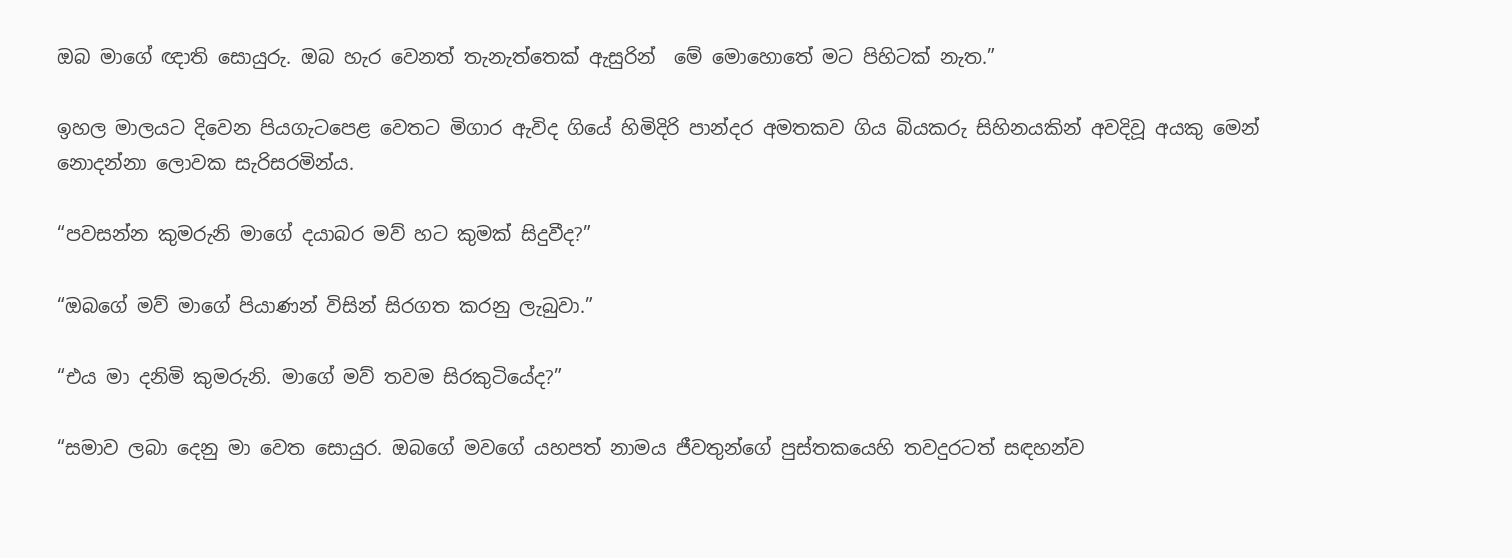ඔබ මාගේ ඥාති සොයුරු. ඔබ හැර වෙනත් තැනැත්තෙක් ඇසුරින්  මේ මොහොතේ මට පිහිටක් නැත.”

ඉහල මාලයට දිවෙන පියගැටපෙළ වෙතට මිගාර ඇවිද ගියේ හිමිදිරි පාන්දර අමතකව ගිය බියකරු සිහිනයකින් අවදිවූ අයකු මෙන් නොදන්නා ලොවක සැරිසරමින්ය.

“පවසන්න කුමරුනි මාගේ දයාබර මව් හට කුමක් සිදුවීද?”

“ඔබගේ මව් මාගේ පියාණන් විසින් සිරගත කරනු ලැබුවා.”

“එය මා දනිමි කුමරුනි. මාගේ මව් තවම සිරකුටියේද?”

“සමාව ලබා දෙනු මා වෙත සොයුර. ඔබගේ මවගේ යහපත් නාමය ජීවතුන්ගේ පුස්තකයෙහි තවදුරටත් සඳහන්ව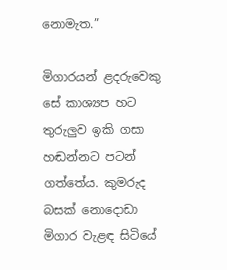නොමැත.”

මිගාරයන් ළදරුවෙකු සේ කාශ්‍යප හට තුරුලුව ඉකි ගසා හඬන්නට පටන් ගත්තේය. කුමරුද බසක් නොදොඩා මිගාර වැළඳ සිටියේ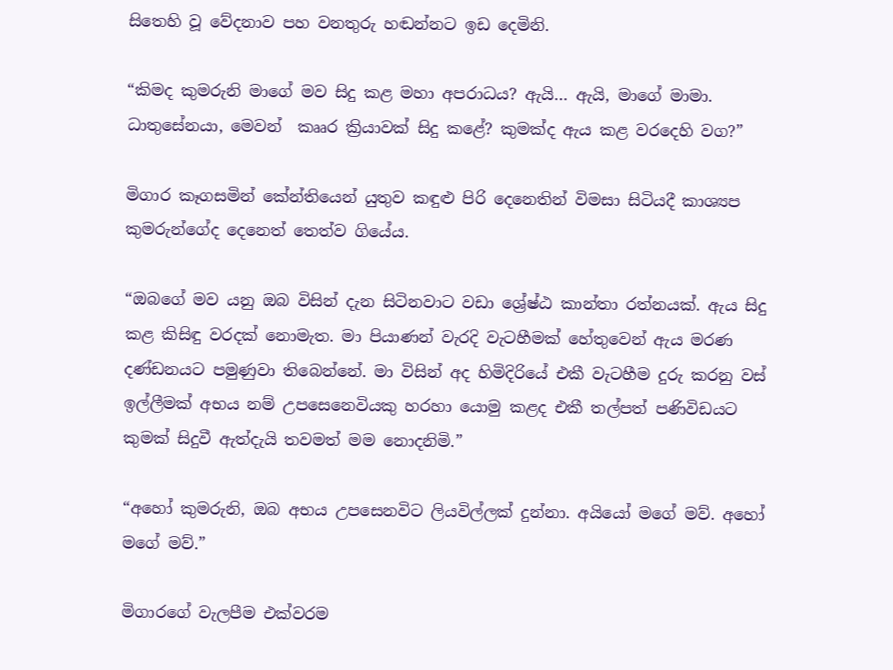සිතෙහි වූ වේදනාව පහ වනතුරු හඬන්නට ඉඩ දෙමිනි.

“කිමද කුමරුනි මාගේ මව සිදු කළ මහා අපරාධය? ඇයි… ඇයි, මාගේ මාමා. ධාතුසේනයා, මෙවන්  කෲර ක්‍රියාවක් සිදු කළේ? කුමක්ද ඇය කළ වරදෙහි වග?”

මිගාර කෑගසමින් කේන්තියෙන් යුතුව කඳුළු පිරි දෙනෙතින් විමසා සිටියදී කාශ්‍යප කුමරුන්ගේද දෙනෙත් තෙත්ව ගියේය.

“ඔබගේ මව යනු ඔබ විසින් දැන සිටිනවාට වඩා ශ්‍රේෂ්ඨ කාන්තා රත්නයක්. ඇය සිදු කළ කිසිඳු වරදක් නොමැත. මා පියාණන් වැරදි වැටහීමක් හේතුවෙන් ඇය මරණ දණ්ඩනයට පමුණුවා තිබෙන්නේ. මා විසින් අද හිමිදිරියේ එකී වැටහීම දුරු කරනු වස් ඉල්ලීමක් අභය නම් උපසෙනෙවියකු හරහා යොමු කළද එකී තල්පත් පණිවිඩයට කුමක් සිදුවී ඇත්දැයි තවමත් මම නොදනිමි.”

“අහෝ කුමරුනි, ඔබ අභය උපසෙනවිට ලියවිල්ලක් දුන්නා. අයියෝ මගේ මව්. අහෝ මගේ මව්.”

මිගාරගේ වැලපීම එක්වරම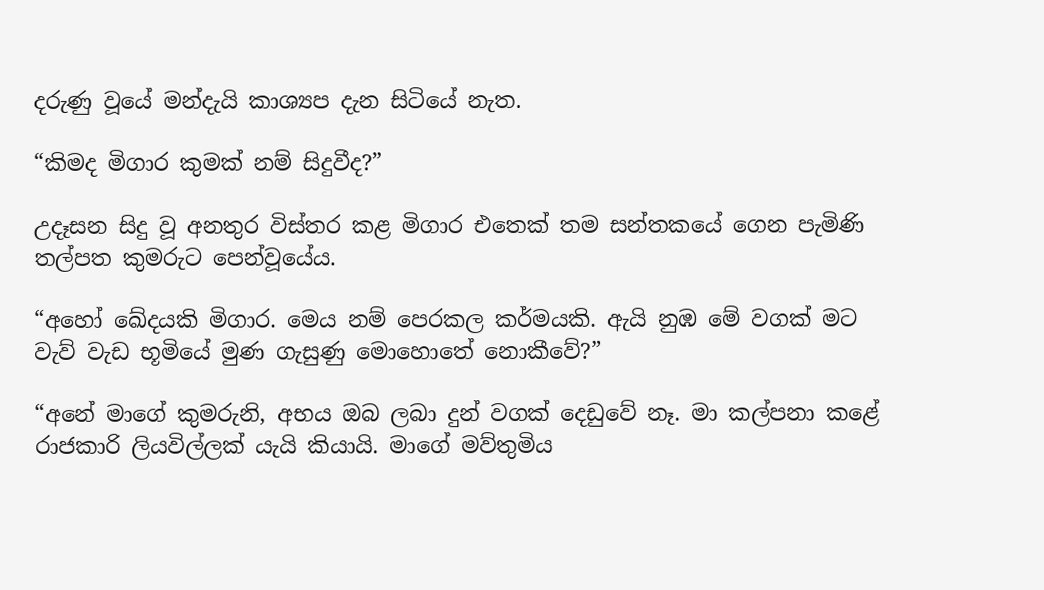දරුණු වූයේ මන්දැයි කාශ්‍යප දැන සිටියේ නැත.

“කිමද මිගාර කුමක් නම් සිදුවීද?”

උදෑසන සිදු වූ අනතුර විස්තර කළ මිගාර එතෙක් තම සන්තකයේ ගෙන පැමිණි තල්පත කුමරුට පෙන්වූයේය.

“අහෝ ඛේදයකි මිගාර. මෙය නම් පෙරකල කර්මයකි. ඇයි නුඹ මේ වගක් මට වැව් වැඩ භූමියේ මුණ ගැසුණු මොහොතේ නොකීවේ?”

“අනේ මාගේ කුමරුනි, අභය ඔබ ලබා දුන් වගක් දෙඩුවේ නෑ. මා කල්පනා කළේ රාජකාරි ලියවිල්ලක් යැයි කියායි. මාගේ මව්තුමිය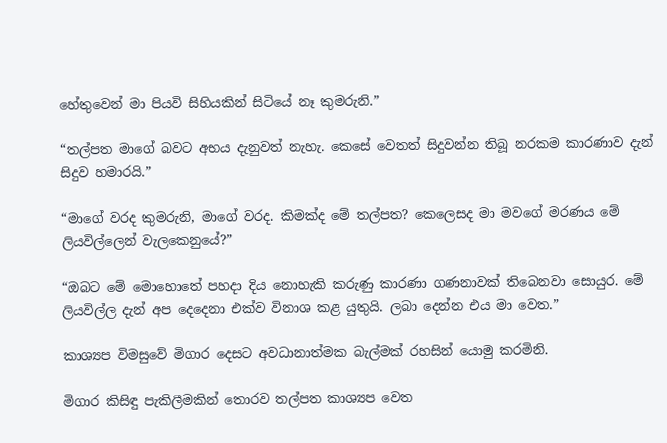හේතුවෙන් මා පියවි සිහියකින් සිටියේ නෑ කුමරුනි.”

“තල්පත මාගේ බවට අභය දැනුවත් නැහැ. කෙසේ වෙතත් සිදුවන්න තිබූ නරකම කාරණාව දැන් සිදුව හමාරයි.”

“මාගේ වරද කුමරුනි, මාගේ වරද. කිමක්ද මේ තල්පත? කෙලෙසද මා මවගේ මරණය මේ ලියවිල්ලෙන් වැලකෙනුයේ?”

“ඔබට මේ මොහොතේ පහදා දිය නොහැකි කරුණු කාරණා ගණනාවක් තිබෙනවා සොයුර. මේ ලියවිල්ල දැන් අප දෙදෙනා එක්ව විනාශ කළ යුතුයි. ලබා දෙන්න එය මා වෙත.”

කාශ්‍යප විමසුවේ මිගාර දෙසට අවධානාත්මක බැල්මක් රහසින් යොමු කරමිනි.

මිගාර කිසිඳු පැකිලීමකින් තොරව තල්පත කාශ්‍යප වෙත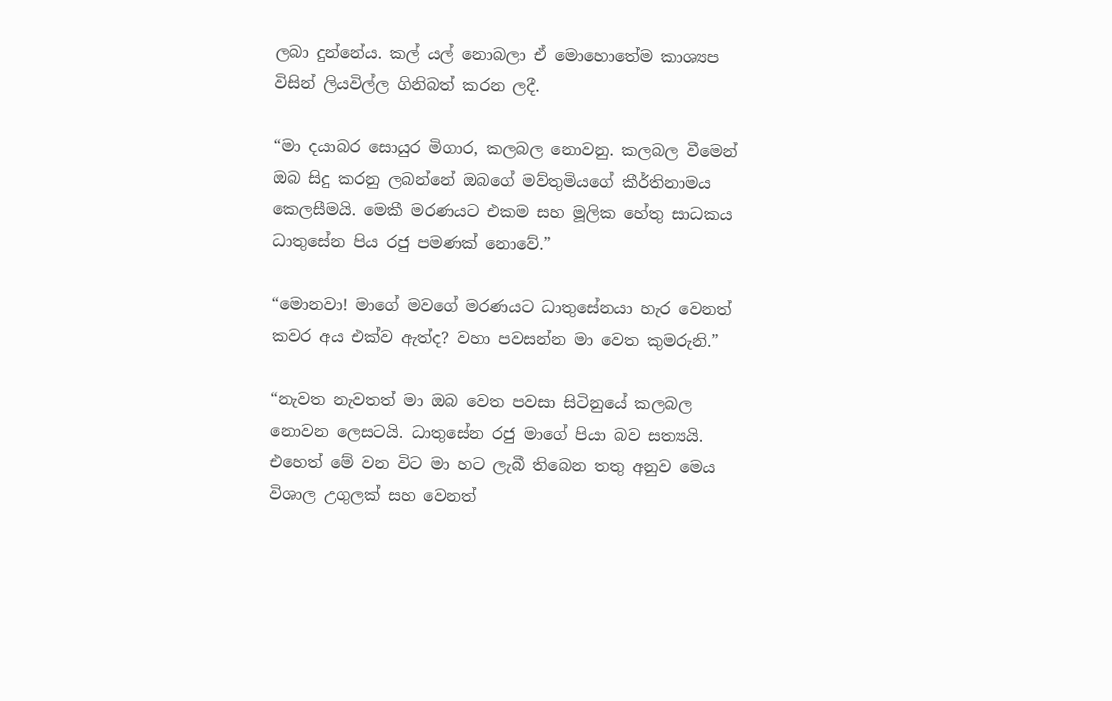ලබා දුන්නේය. කල් යල් නොබලා ඒ මොහොතේම කාශ්‍යප විසින් ලියවිල්ල ගිනිබත් කරන ලදී.

“මා දයාබර සොයුර මිගාර, කලබල නොවනු. කලබල වීමෙන් ඔබ සිදු කරනු ලබන්නේ ඔබගේ මව්තුමියගේ කීර්තිනාමය කෙලසීමයි. මෙකී මරණයට එකම සහ මූලික හේතු සාධකය ධාතුසේන පිය රජු පමණක් නොවේ.”

“මොනවා! මාගේ මවගේ මරණයට ධාතුසේනයා හැර වෙනත් කවර අය එක්ව ඇත්ද? වහා පවසන්න මා වෙත කුමරුනි.”

“නැවත නැවතත් මා ඔබ වෙත පවසා සිටිනුයේ කලබල නොවන ලෙසටයි. ධාතුසේන රජු මාගේ පියා බව සත්‍යයි. එහෙත් මේ වන විට මා හට ලැබී තිබෙන තතු අනුව මෙය විශාල උගුලක් සහ වෙනත්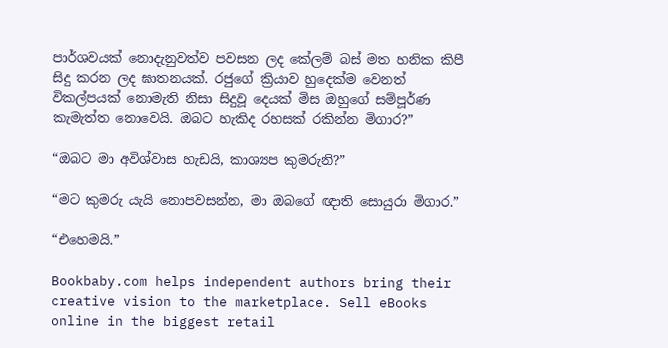පාර්ශවයක් නොදැනුවත්ව පවසන ලද කේලම් බස් මත හනික කිපී සිදු කරන ලද ඝාතනයක්. රජුගේ ක්‍රියාව හුදෙක්ම වෙනත් විකල්පයක් නොමැති නිසා සිදුවූ දෙයක් මිස ඔහුගේ සම්පූර්ණ කැමැත්ත නොවෙයි. ඔබට හැකිද රහසක් රකින්න මිගාර?”

“ඔබට මා අවිශ්වාස හැඩයි, කාශ්‍යප කුමරුනි?”

“මට කුමරු යැයි නොපවසන්න, මා ඔබගේ ඥාති සොයුරා මිගාර.”

“එහෙමයි.”

Bookbaby.com helps independent authors bring their creative vision to the marketplace. Sell eBooks online in the biggest retail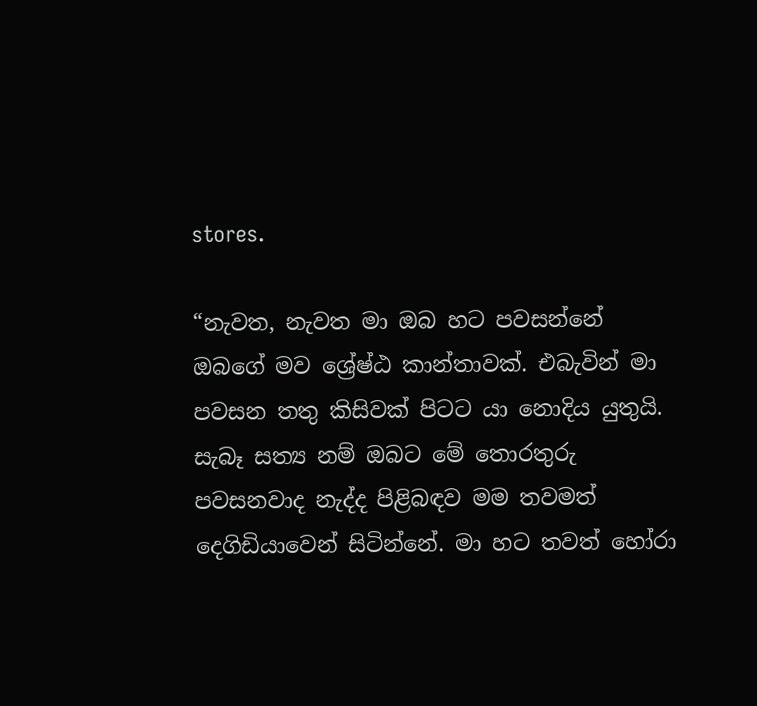stores.

“නැවත, නැවත මා ඔබ හට පවසන්නේ ඔබගේ මව ශ්‍රේෂ්ඨ කාන්තාවක්. එබැවින් මා පවසන තතු කිසිවක් පිටට යා නොදිය යුතුයි. සැබෑ සත්‍ය නම් ඔබට මේ තොරතුරු පවසනවාද නැද්ද පිළිබඳව මම තවමත් දෙගිඩියාවෙන් සිටින්නේ. මා හට තවත් හෝරා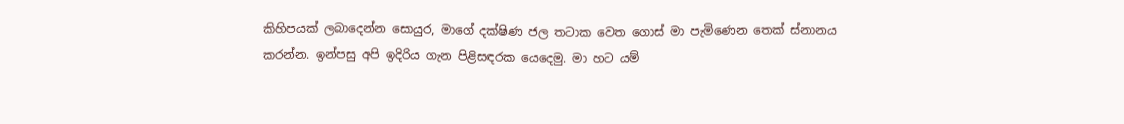කිහිපයක් ලබාදෙන්න සොයුර, මාගේ දක්ෂිණ ජල තටාක වෙත ගොස් මා පැමිණෙන තෙක් ස්නානය කරන්න. ඉන්පසු අපි ඉදිරිය ගැන පිළිසඳරක යෙදෙමු. මා හට යම්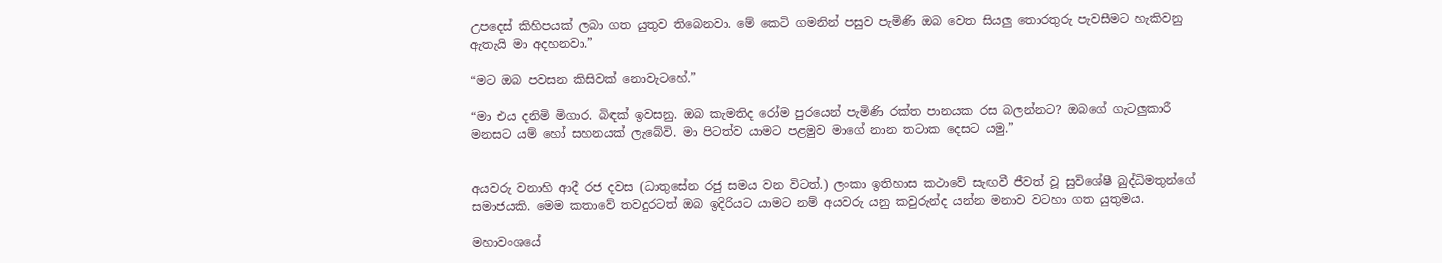උපදෙස් කිහිපයක් ලබා ගත යුතුව තිබෙනවා. මේ කෙටි ගමනින් පසුව පැමිණි ඔබ වෙත සියලු තොරතුරු පැවසීමට හැකිවනු ඇතැයි මා අදහනවා.”

“මට ඔබ පවසන කිසිවක් නොවැටහේ.”

“මා එය දනිමි මිගාර. බිඳක් ඉවසනු. ඔබ කැමතිද රෝම පුරයෙන් පැමිණි රක්ත පානයක රස බලන්නට? ඔබගේ ගැටලුකාරී මනසට යම් හෝ සහනයක් ලැබේවි. මා පිටත්ව යාමට පළමුව මාගේ නාන තටාක දෙසට යමු.”


අයවරු වනාහි ආදී රජ දවස (ධාතුසේන රජු සමය වන විටත්.) ලංකා ඉතිහාස කථාවේ සැඟවී ජීවත් වූ සුවිශේෂී බුද්ධිමතුන්ගේ සමාජයකි. මෙම කතාවේ තවදුරටත් ඔබ ඉදිරියට යාමට නම් අයවරු යනු කවුරුන්ද යන්න මනාව වටහා ගත යුතුමය.

මහාවංශයේ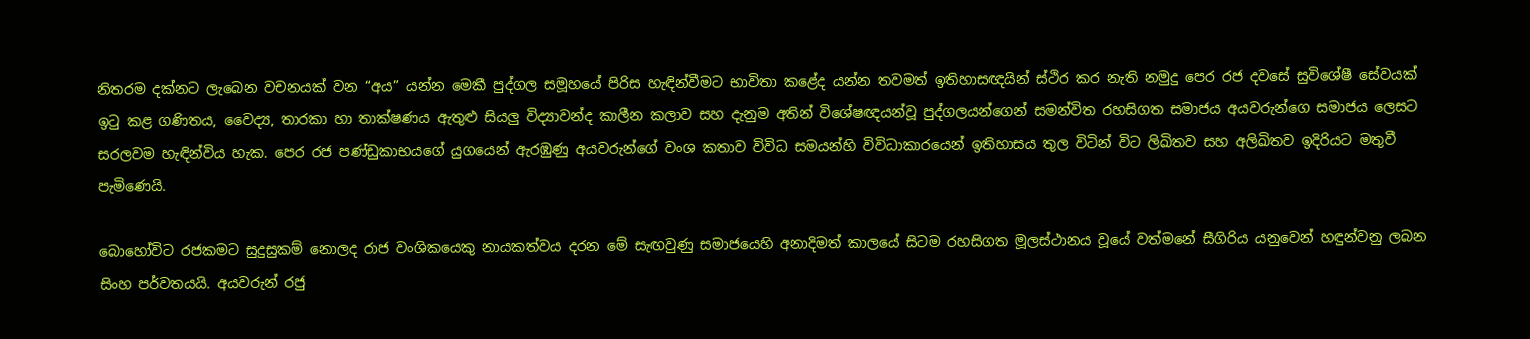නිතරම දක්නට ලැබෙන වචනයක් වන “අය” යන්න මෙකී පුද්ගල සමූහයේ පිරිස හැඳින්වීමට භාවිතා කළේද යන්න තවමත් ඉතිහාසඥයින් ස්ථිර කර නැති නමුදු පෙර රජ දවසේ සුවිශේෂී සේවයක් ඉටු කළ ගණිතය, වෛද්‍ය, තාරකා හා තාක්ෂණය ඇතුළු සියලු විද්‍යාවන්ද කාලීන කලාව සහ දැනුම අතින් විශේෂඥයන්වූ පුද්ගලයන්ගෙන් සමන්විත රහසිගත සමාජය අයවරුන්ගෙ සමාජය ලෙසට සරලවම හැඳින්විය හැක. පෙර රජ පණ්ඩුකාභයගේ යුගයෙන් ඇරඹුණු අයවරුන්ගේ වංශ කතාව විවිධ සමයන්හි විවිධාකාරයෙන් ඉතිහාසය තුල විටින් විට ලිඛිතව සහ අලිඛිතව ඉදිරියට මතුවී පැමිණෙයි.

බොහෝවිට රජකමට සුදුසුකම් නොලද රාජ වංශිකයෙකු නායකත්වය දරන මේ සැඟවුණු සමාජයෙහි අනාදිමත් කාලයේ සිටම රහසිගත මූලස්ථානය වූයේ වත්මනේ සීගිරිය යනුවෙන් හඳුන්වනු ලබන සිංහ පර්වතයයි. අයවරුන් රජු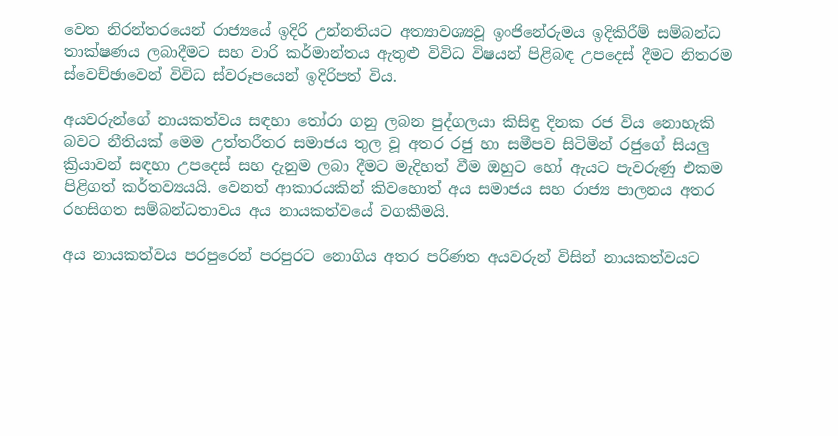වෙත නිරන්තරයෙන් රාජ්‍යයේ ඉදිරි උන්නතියට අත්‍යාවශ්‍යවූ ඉංජිනේරුමය ඉදිකිරීම් සම්බන්ධ තාක්ෂණය ලබාදීමට සහ වාරි කර්මාන්තය ඇතුළු විවිධ විෂයන් පිළිබඳ උපදෙස් දීමට නිතරම ස්වෙච්ඡාවෙන් විවිධ ස්වරූපයෙන් ඉදිරිපත් විය.

අයවරුන්ගේ නායකත්වය සඳහා තෝරා ගනු ලබන පුද්ගලයා කිසිඳු දිනක රජ විය නොහැකි බවට නීතියක් මෙම උත්තරීතර සමාජය තුල වූ අතර රජු හා සමීපව සිටිමින් රජුගේ සියලු ක්‍රියාවන් සඳහා උපදෙස් සහ දැනුම ලබා දීමට මැදිහත් වීම ඔහුට හෝ ඇයට පැවරුණු එකම පිළිගත් කර්තව්‍යයයි. වෙනත් ආකාරයකින් කිවහොත් අය සමාජය සහ රාජ්‍ය පාලනය අතර රහසිගත සම්බන්ධතාවය අය නායකත්වයේ වගකීමයි.

අය නායකත්වය පරපුරෙන් පරපුරට නොගිය අතර පරිණත අයවරුන් විසින් නායකත්වයට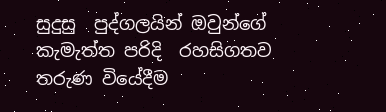සුදුසු  පුද්ගලයින් ඔවුන්ගේ කැමැත්ත පරිදි  රහසිගතව තරුණ වියේදීම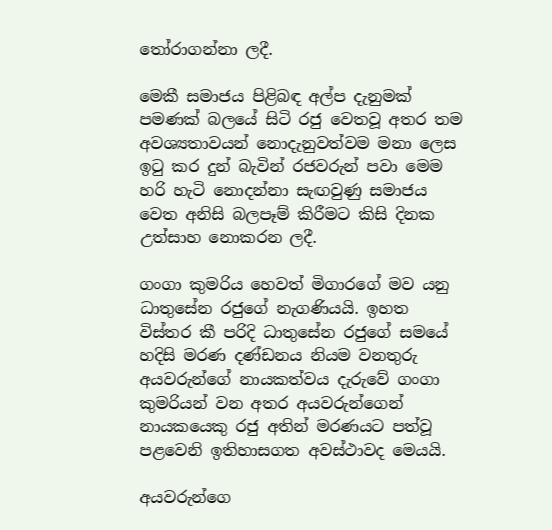තෝරාගන්නා ලදී.

මෙකී සමාජය පිළිබඳ අල්ප දැනුමක් පමණක් බලයේ සිටි රජු වෙතවූ අතර තම අවශ්‍යතාවයන් නොදැනුවත්වම මනා ලෙස ඉටු කර දුන් බැවින් රජවරුන් පවා මෙම හරි හැටි නොදන්නා සැඟවුණු සමාජය වෙත අනිසි බලපෑම් කිරීමට කිසි දිනක උත්සාහ නොකරන ලදී.

ගංගා කුමරිය හෙවත් මිගාරගේ මව යනු ධාතුසේන රජුගේ නැගණියයි. ඉහත විස්තර කී පරිදි ධාතුසේන රජුගේ සමයේ හදිසි මරණ දණ්ඩනය නියම වනතුරු අයවරුන්ගේ නායකත්වය දැරුවේ ගංගා කුමරියන් වන අතර අයවරුන්ගෙන් නායකයෙකු රජු අතින් මරණයට පත්වූ පළවෙනි ඉතිහාසගත අවස්ථාවද මෙයයි.

අයවරුන්ගෙ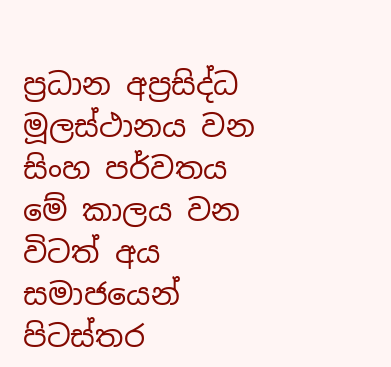ප්‍රධාන අප්‍රසිද්ධ මූලස්ථානය වන සිංහ පර්වතය මේ කාලය වන විටත් අය සමාජයෙන් පිටස්තර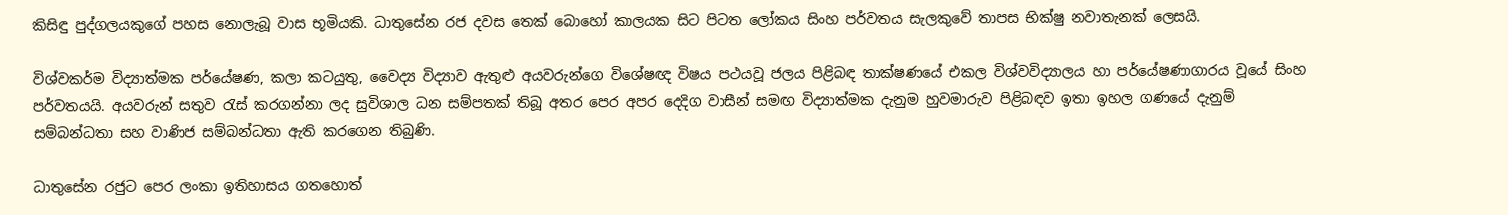කිසිඳු පුද්ගලයකුගේ පහස නොලැබූ වාස භූමියකි. ධාතුසේන රජ දවස තෙක් බොහෝ කාලයක සිට පිටත ලෝකය සිංහ පර්වතය සැලකුවේ තාපස භික්ෂු නවාතැනක් ලෙසයි.

විශ්වකර්ම විද්‍යාත්මක පර්යේෂණ, කලා කටයුතු, වෛද්‍ය විද්‍යාව ඇතුළු අයවරුන්ගෙ විශේෂඥ විෂය පථයවූ ජලය පිළිබඳ තාක්ෂණයේ එකල විශ්වවිද්‍යාලය හා පර්යේෂණාගාරය වූයේ සිංහ පර්වතයයි. අයවරුන් සතුව රැස් කරගන්නා ලද සුවිශාල ධන සම්පතක් තිබූ අතර පෙර අපර දෙදිග වාසීන් සමඟ විද්‍යාත්මක දැනුම හුවමාරුව පිළිබඳව ඉතා ඉහල ගණයේ දැනුම් සම්බන්ධතා සහ වාණිජ සම්බන්ධතා ඇති කරගෙන තිබුණි.

ධාතුසේන රජුට පෙර ලංකා ඉතිහාසය ගතහොත්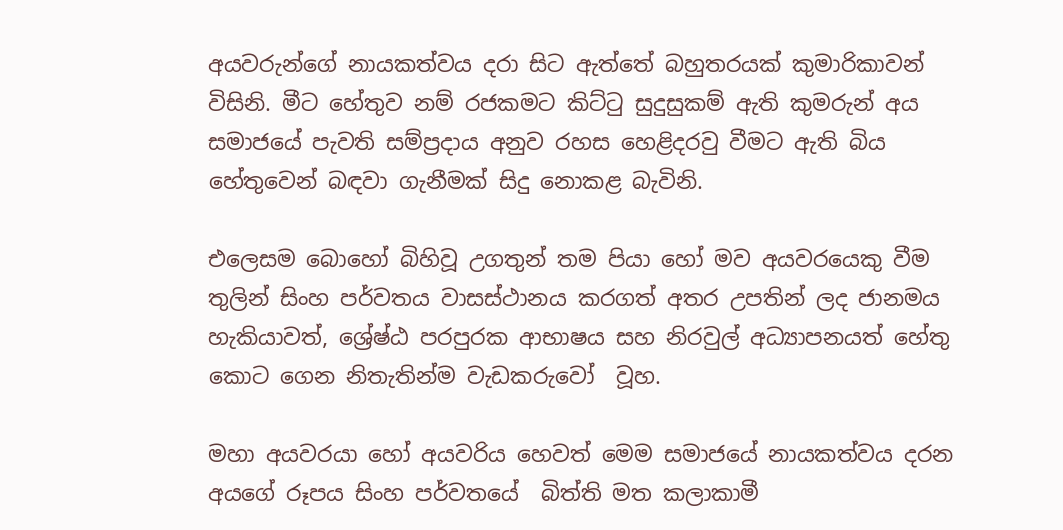අයවරුන්ගේ නායකත්වය දරා සිට ඇත්තේ බහුතරයක් කුමාරිකාවන් විසිනි. මීට හේතුව නම් රජකමට කිට්ටු සුදුසුකම් ඇති කුමරුන් අය සමාජයේ පැවති සම්ප්‍රදාය අනුව රහස හෙළිදරවු වීමට ඇති බිය හේතුවෙන් බඳවා ගැනීමක් සිදු නොකළ බැවිනි.

එලෙසම බොහෝ බිහිවූ උගතුන් තම පියා හෝ මව අයවරයෙකු වීම තුලින් සිංහ පර්වතය වාසස්ථානය කරගත් අතර උපතින් ලද ජානමය හැකියාවත්, ශ්‍රේෂ්ඨ පරපුරක ආභාෂය සහ නිරවුල් අධ්‍යාපනයත් හේතු කොට ගෙන නිතැතින්ම වැඩකරුවෝ  වූහ.

මහා අයවරයා හෝ අයවරිය හෙවත් මෙම සමාජයේ නායකත්වය දරන අයගේ රූපය සිංහ පර්වතයේ  බිත්ති මත කලාකාමී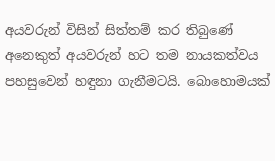අයවරුන් විසින් සිත්තම් කර තිබුණේ අනෙකුත් අයවරුන් හට තම නායකත්වය පහසුවෙන් හඳුනා ගැනීමටයි. බොහොමයක්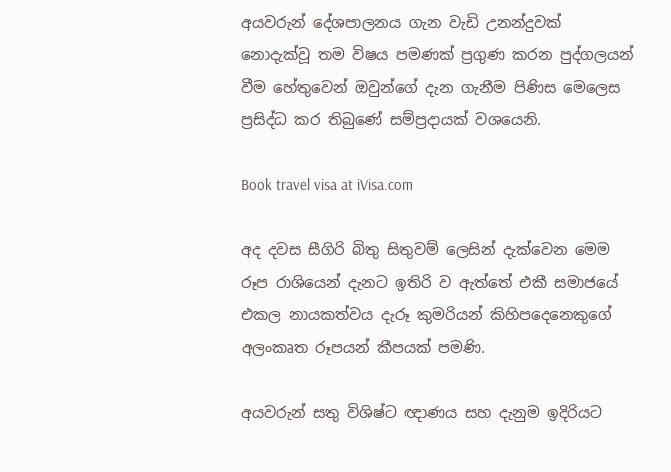අයවරුන් දේශපාලනය ගැන වැඩි උනන්දුවක් නොදැක්වූ තම විෂය පමණක් ප්‍රගුණ කරන පුද්ගලයන් වීම හේතුවෙන් ඔවුන්ගේ දැන ගැනීම පිණිස මෙලෙස ප්‍රසිද්ධ කර තිබුණේ සම්ප්‍රදායක් වශයෙනි.

Book travel visa at iVisa.com

අද දවස සීගිරි බිතු සිතුවම් ලෙසින් දැක්වෙන මෙම රූප රාශියෙන් දැනට ඉතිරි ව ඇත්තේ එකී සමාජයේ එකල නායකත්වය දැරූ කුමරියන් කිහිපදෙනෙකුගේ අලංකෘත රූපයන් කීපයක් පමණි.

අයවරුන් සතු විශිෂ්ට ඥාණය සහ දැනුම ඉදිරියට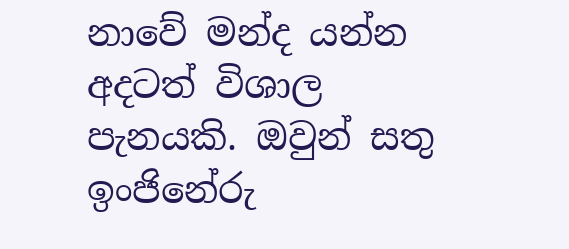නාවේ මන්ද යන්න අදටත් විශාල පැනයකි. ඔවුන් සතු ඉංජිනේරු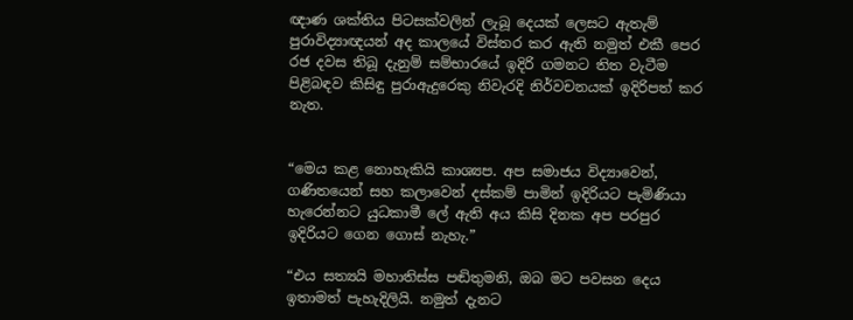ඥාණ ශක්තිය පිටසක්වලින් ලැබූ දෙයක් ලෙසට ඇතැම් පුරාවිද්‍යාඥයන් අද කාලයේ විස්තර කර ඇති නමුත් එකී පෙර රජ දවස තිබූ දැනුම් සම්භාරයේ ඉදිරි ගමනට තිත වැටීම පිළිබඳව කිසිඳු පුරාඇදුරෙකු නිවැරදි නිර්වචනයක් ඉදිරිපත් කර නැත.


“මෙය කළ නොහැකියි කාශ්‍යප. අප සමාජය විද්‍යාවෙන්, ගණිතයෙන් සහ කලාවෙන් දස්කම් පාමින් ඉදිරියට පැමිණියා හැරෙන්නට යුධකාමී ලේ ඇති අය කිසි දිනක අප පරපුර ඉදිරියට ගෙන ගොස් නැහැ.”

“එය සත්‍යයි මහාතිස්ස පඬිතුමනි, ඔබ මට පවසන දෙය ඉතාමත් පැහැදිලියි. නමුත් දැනට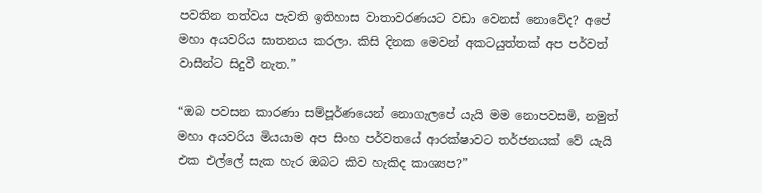පවතින තත්වය පැවති ඉතිහාස වාතාවරණයට වඩා වෙනස් නොවේද? අපේ මහා අයවරිය ඝාතනය කරලා. කිසි දිනක මෙවන් අකටයුත්තක් අප පර්වත් වාසීන්ට සිදුවී නැත.”

“ඔබ පවසන කාරණා සම්පූර්ණයෙන් නොගැලපේ යැයි මම නොපවසමි, නමුත් මහා අයවරිය මියයාම අප සිංහ පර්වතයේ ආරක්ෂාවට තර්ජනයක් වේ යැයි එක එල්ලේ සැක හැර ඔබට කිව හැකිද කාශ්‍යප?”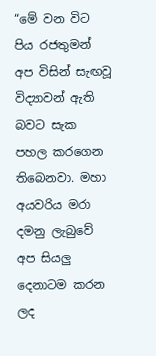“මේ වන විට පිය රජතුමන් අප විසින් සැඟවූ විද්‍යාවන් ඇති බවට සැක පහල කරගෙන තිබෙනවා. මහා අයවරිය මරා දමනු ලැබුවේ අප සියලු දෙනාටම කරන ලද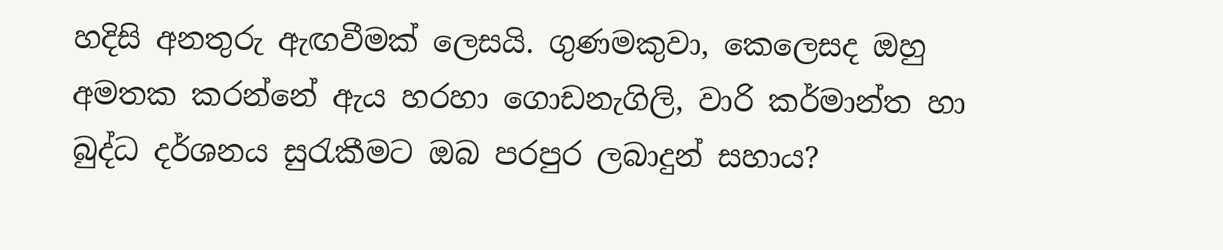හදිසි අනතුරු ඇඟවීමක් ලෙසයි. ගුණමකුවා, කෙලෙසද ඔහු අමතක කරන්නේ ඇය හරහා ගොඩනැගිලි, වාරි කර්මාන්ත හා බුද්ධ දර්ශනය සුරැකීමට ඔබ පරපුර ලබාදුන් සහාය?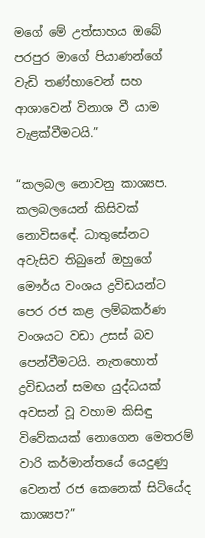මගේ මේ උත්සාහය ඔබේ පරපුර මාගේ පියාණන්ගේ වැඩි තණ්හාවෙන් සහ ආශාවෙන් විනාශ වී යාම වැළක්වීමටයි.”

“කලබල නොවනු කාශ්‍යප. කලබලයෙන් කිසිවක් නොවිසඳේ. ධාතුසේනට අවැසිව තිබුනේ ඔහුගේ මෞර්ය වංශය ද්‍රවිඩයන්ට පෙර රජ කළ ලම්බකර්ණ වංශයට වඩා උසස් බව පෙන්වීමටයි. නැතහොත් ද්‍රවිඩයන් සමඟ යුද්ධයක් අවසන් වූ වහාම කිසිඳු විවේකයක් නොගෙන මෙතරම් වාරි කර්මාන්තයේ යෙදුණු වෙනත් රජ කෙනෙක් සිටියේද කාශ්‍යප?”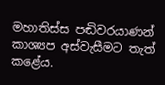මහාතිස්ස පඬිවරයාණන් කාශ්‍යප අස්වැසීමට තැත් කළේය.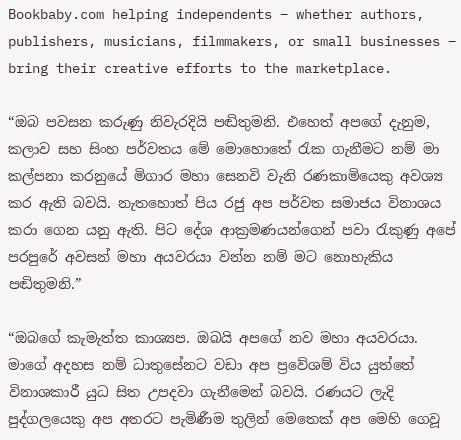Bookbaby.com helping independents – whether authors, publishers, musicians, filmmakers, or small businesses – bring their creative efforts to the marketplace.

“ඔබ පවසන කරුණු නිවැරදියි පඬිතුමනි. එහෙත් අපගේ දැනුම, කලාව සහ සිංහ පර්වතය මේ මොහොතේ රැක ගැනීමට නම් මා කල්පනා කරනුයේ මිගාර මහා සෙනවි වැනි රණකාමියෙකු අවශ්‍ය කර ඇති බවයි. නැතහොත් පිය රජු අප පර්වත සමාජය විනාශය කරා ගෙන යනු ඇති. පිට දේශ ආක්‍රමණයන්ගෙන් පවා රැකුණු අපේ පරපුරේ අවසන් මහා අයවරයා වන්න නම් මට නොහැකිය පඬිතුමනි.”

“ඔබගේ කැමැත්ත කාශ්‍යප. ඔබයි අපගේ නව මහා අයවරයා. මාගේ අදහස නම් ධාතුසේනට වඩා අප ප්‍රවේශම් විය යුත්තේ විනාශකාරී යුධ සිත උපදවා ගැනීමෙන් බවයි. රණයට ලැදි පුද්ගලයෙකු අප අතරට පැමිණීම තුලින් මෙතෙක් අප මෙහි ගෙවූ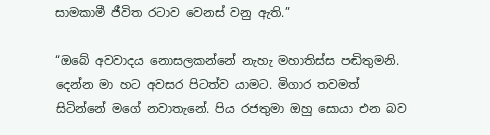සාමකාමී ජීවිත රටාව වෙනස් වනු ඇති.”

“ඔබේ අවවාදය නොසලකන්නේ නැහැ මහාතිස්ස පඬිතුමනි. දෙන්න මා හට අවසර පිටත්ව යාමට. මිගාර තවමත් සිටින්නේ මගේ නවාතැනේ. පිය රජතුමා ඔහු සොයා එන බව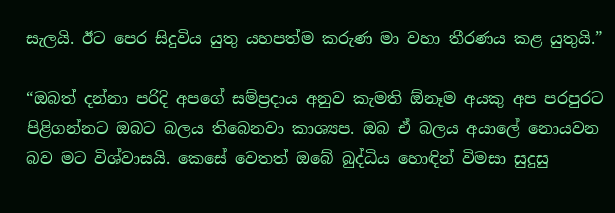සැලයි. ඊට පෙර සිදුවිය යුතු යහපත්ම කරුණ මා වහා තීරණය කළ යුතුයි.”

“ඔබත් දන්නා පරිදි අපගේ සම්ප්‍රදාය අනුව කැමති ඕනෑම අයකු අප පරපුරට පිළිගන්නට ඔබට බලය තිබෙනවා කාශ්‍යප. ඔබ ඒ බලය අයාලේ නොයවන බව මට විශ්වාසයි. කෙසේ වෙතත් ඔබේ බුද්ධිය හොඳින් විමසා සුදුසු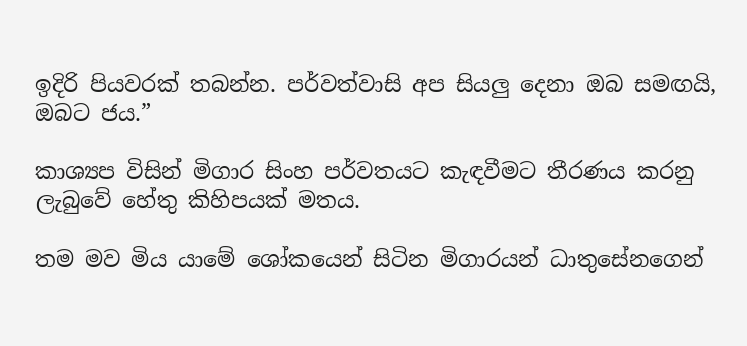ඉදිරි පියවරක් තබන්න. පර්වත්වාසි අප සියලු දෙනා ඔබ සමඟයි, ඔබට ජය.”

කාශ්‍යප විසින් මිගාර සිංහ පර්වතයට කැඳවීමට තීරණය කරනු ලැබුවේ හේතු කිහිපයක් මතය.

තම මව මිය යාමේ ශෝකයෙන් සිටින මිගාරයන් ධාතුසේනගෙන්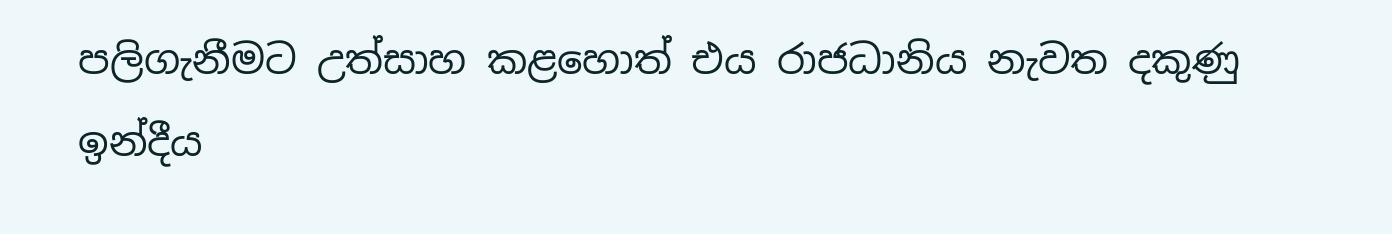පලිගැනීමට උත්සාහ කළහොත් එය රාජධානිය නැවත දකුණු ඉන්දීය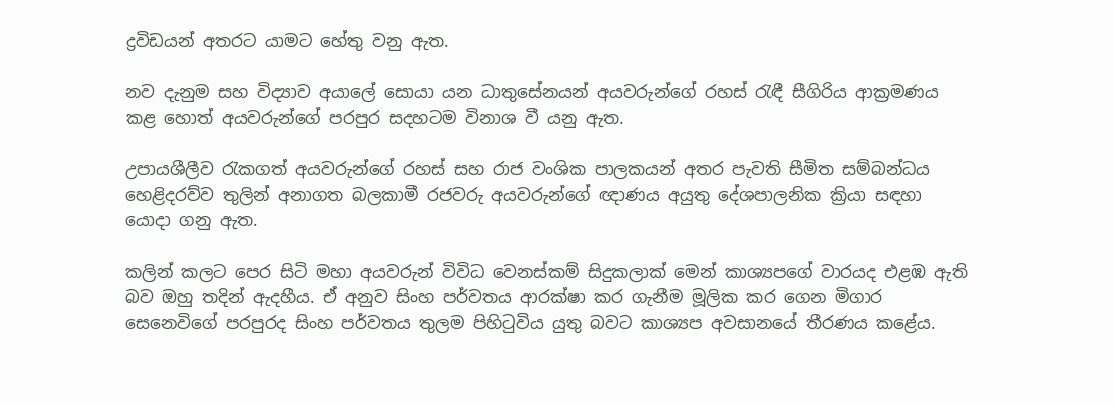ද්‍රවිඩයන් අතරට යාමට හේතු වනු ඇත.

නව දැනුම සහ විද්‍යාව අයාලේ සොයා යන ධාතුසේනයන් අයවරුන්ගේ රහස් රැඳී සීගිරිය ආක්‍රමණය කළ හොත් අයවරුන්ගේ පරපුර සදහටම විනාශ වී යනු ඇත.

උපායශීලීව රැකගත් අයවරුන්ගේ රහස් සහ රාජ වංශික පාලකයන් අතර පැවති සීමිත සම්බන්ධය හෙළිදරව්ව තුලින් අනාගත බලකාමී රජවරු අයවරුන්ගේ ඥාණය අයුතු දේශපාලනික ක්‍රියා සඳහා යොදා ගනු ඇත.

කලින් කලට පෙර සිටි මහා අයවරුන් විවිධ වෙනස්කම් සිදුකලාක් මෙන් කාශ්‍යපගේ වාරයද එළඹ ඇති බව ඔහු තදින් ඇදහීය. ඒ අනුව සිංහ පර්වතය ආරක්ෂා කර ගැනීම මූලික කර ගෙන මිගාර සෙනෙවිගේ පරපුරද සිංහ පර්වතය තුලම පිහිටුවිය යුතු බවට කාශ්‍යප අවසානයේ තීරණය කළේය.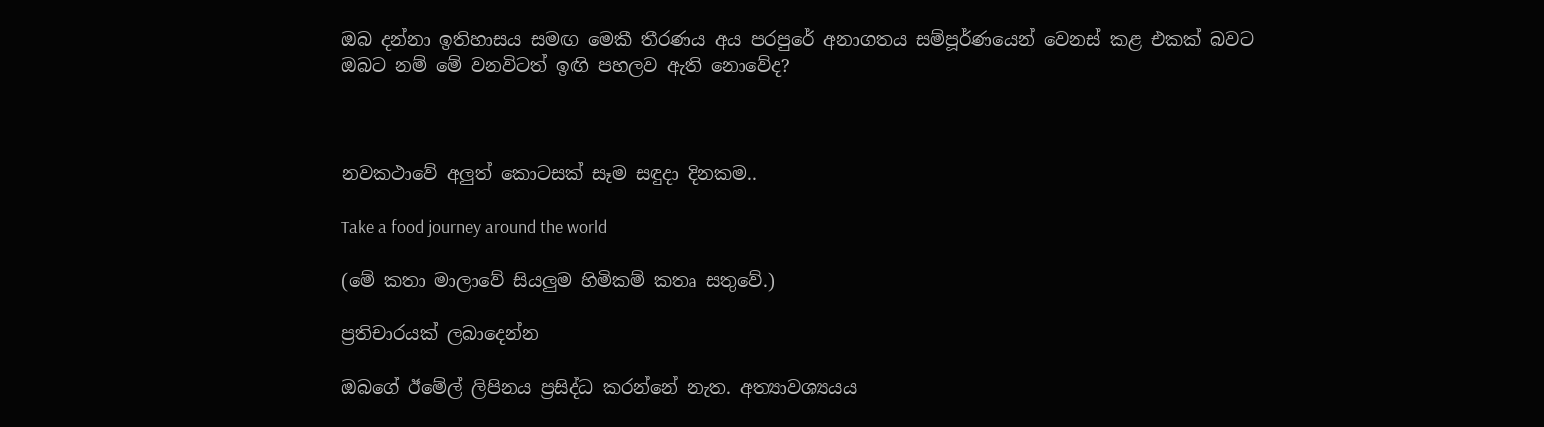ඔබ දන්නා ඉතිහාසය සමඟ මෙකී තීරණය අය පරපුරේ අනාගතය සම්පූර්ණයෙන් වෙනස් කළ එකක් බවට ඔබට නම් මේ වනවිටත් ඉඟි පහලව ඇති නොවේද?



නවකථාවේ අලුත් කොටසක් සෑම සඳුදා දිනකම..

Take a food journey around the world

(මේ කතා මාලාවේ සියලුම හිමිකම් කතෘ සතුවේ.)

ප්‍රතිචාරයක් ලබාදෙන්න

ඔබගේ ඊමේල් ලිපිනය ප්‍රසිද්ධ කරන්නේ නැත. අත්‍යාවශ්‍යයය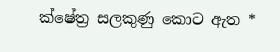ක්ෂේත්‍ර සලකුණු කොට ඇත *